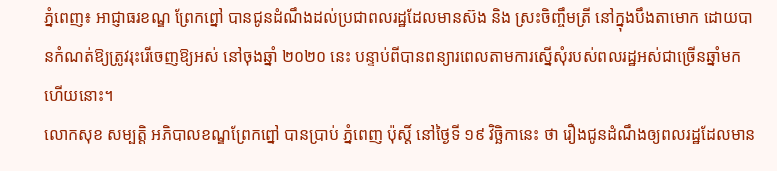ភ្នំពេញ៖ អាជ្ញាធរខណ្ឌ ព្រែកព្នៅ បានជូនដំណឹងដល់ប្រជាពលរដ្ឋដែលមានស៊ង និង ស្រះចិញ្ចឹមត្រី នៅក្នុងបឹងតាមោក ដោយបានកំណត់ឱ្យត្រូវរុះរើចេញឱ្យអស់ នៅចុងឆ្នាំ ២០២០ នេះ បន្ទាប់ពីបានពន្យារពេលតាមការស្នើសុំរបស់ពលរដ្ឋអស់ជាច្រើនឆ្នាំមកហើយនោះ។
លោកសុខ សម្បត្តិ អភិបាលខណ្ឌព្រែកព្នៅ បានប្រាប់ ភ្នំពេញ ប៉ុស្តិ៍ នៅថ្ងៃទី ១៩ វិច្ឆិកានេះ ថា រឿងជូនដំណឹងឲ្យពលរដ្ឋដែលមាន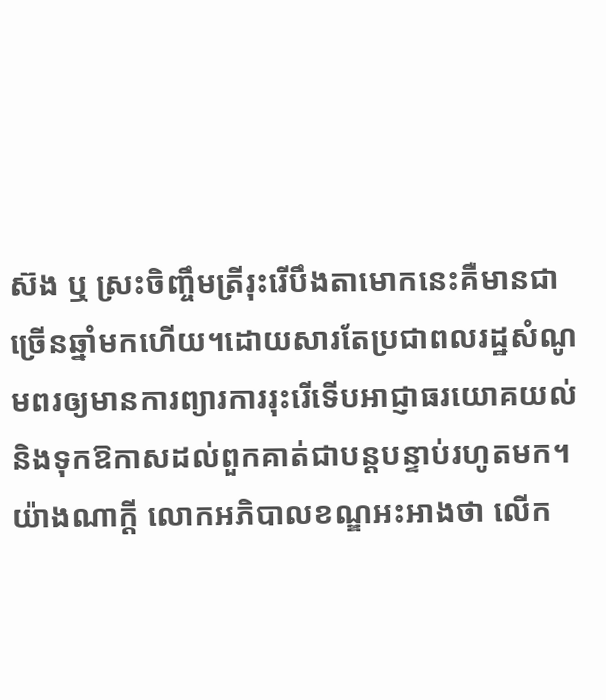ស៊ង ឬ ស្រះចិញ្ចឹមត្រីរុះរើបឹងតាមោកនេះគឺមានជាច្រើនឆ្នាំមកហើយ។ដោយសារតែប្រជាពលរដ្ឋសំណូមពរឲ្យមានការព្យារការរុះរើទើបអាជ្ញាធរយោគយល់និងទុកឱកាសដល់ពួកគាត់ជាបន្តបន្ទាប់រហូតមក។
យ៉ាងណាក្ដី លោកអភិបាលខណ្ឌអះអាងថា លើក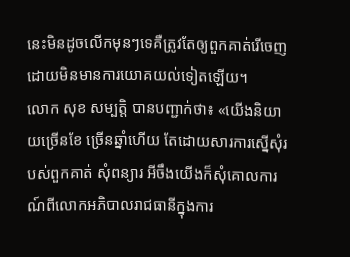នេះមិនដូចលើកមុនៗទេគឺត្រូវតែឲ្យពួកគាត់រើចេញដោយមិនមានការយោគយល់ទៀតឡើយ។
លោក សុខ សម្បត្តិ បានបញ្ជាក់ថា៖ «យើងនិយាយច្រើនខែ ច្រើនឆ្នាំហើយ តែដោយសារការស្នើសុំរបស់ពួកគាត់ សុំពន្យារ អីចឹងយើងក៏សុំគោលការណ៍ពីលោកអភិបាលរាជធានីក្នុងការ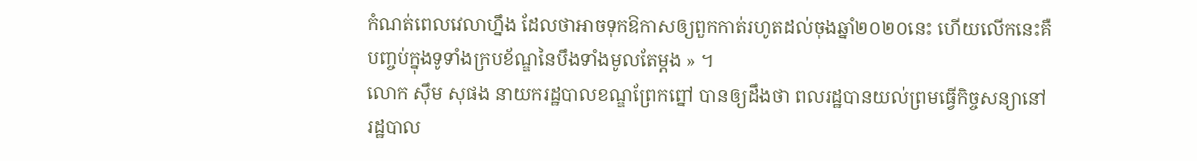កំណត់ពេលវេលាហ្នឹង ដែលថាអាចទុកឱកាសឲ្យពួកកាត់រហូតដល់ចុងឆ្នាំ២០២០នេះ ហើយលើកនេះគឺបញ្ចប់ក្នុងទូទាំងក្របខ័ណ្ឌនៃបឹងទាំងមូលតែម្តង » ។
លោក ស៊ឹម សុផង នាយករដ្ឋបាលខណ្ឌព្រែកព្នៅ បានឲ្យដឹងថា ពលរដ្ឋបានយល់ព្រមធ្វើកិច្ចសន្យានៅរដ្ឋបាល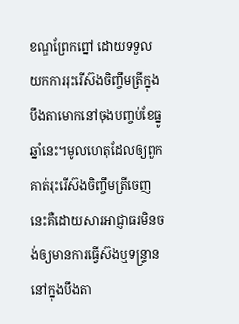ខណ្ឌព្រែកព្នៅ ដោយទទួលយកការរុះរើស៊ងចិញ្ចឹមត្រីក្នុងបឹងតាមោកនៅចុងបញ្ចប់ខែធ្នូឆ្នាំនេះ។មូលហេតុដែលឲ្យពួកគាត់រុះរើស៊ងចិញ្ចឹមត្រីចេញនេះគឺដោយសារអាជ្ញាធរមិនចង់ឲ្យមានការធ្វើស៊ងឬទន្រ្ទាននៅក្នុងបឹងតា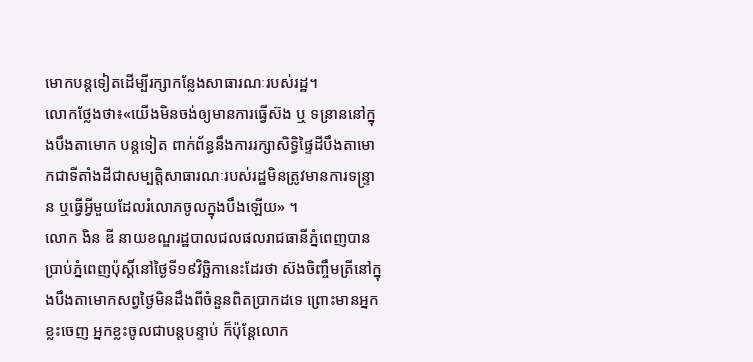មោកបន្តទៀតដើម្បីរក្សាកន្លែងសាធារណៈរបស់រដ្ឋ។
លោកថ្លែងថា៖«យើងមិនចង់ឲ្យមានការធ្វើស៊ង ឬ ទន្រាននៅក្នុងបឹងតាមោក បន្តទៀត ពាក់ព័ន្ធនឹងការរក្សាសិទ្ធិផ្ទៃដីបឹងតាមោកជាទីតាំងដីជាសម្បត្តិសាធារណៈរបស់រដ្ឋមិនត្រូវមានការទន្ទ្រាន ឬធ្វើអ្វីមួយដែលរំលោភចូលក្នុងបឹងឡើយ» ។
លោក ងិន ឌី នាយខណ្ឌរដ្ឋបាលជលផលរាជធានីភ្នំពេញបានប្រាប់ភ្នំពេញប៉ុស្តិ៍នៅថ្ងៃទី១៩វិច្ឆិកានេះដែរថា ស៊ងចិញ្ចឹមត្រីនៅក្នុងបឹងតាមោកសព្វថ្ងៃមិនដឹងពីចំនួនពិតប្រាកដទេ ព្រោះមានអ្នកខ្លះចេញ អ្នកខ្លះចូលជាបន្តបន្ទាប់ ក៏ប៉ុន្តែលោក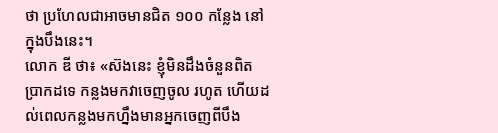ថា ប្រហែលជាអាចមានជិត ១០០ កន្លែង នៅក្នុងបឹងនេះ។
លោក ឌី ថា៖ «ស៊ងនេះ ខ្ញុំមិនដឹងចំនួនពិតប្រាកដទេ កន្លងមកវាចេញចូល រហូត ហើយដល់ពេលកន្លងមកហ្នឹងមានអ្នកចេញពីបឹង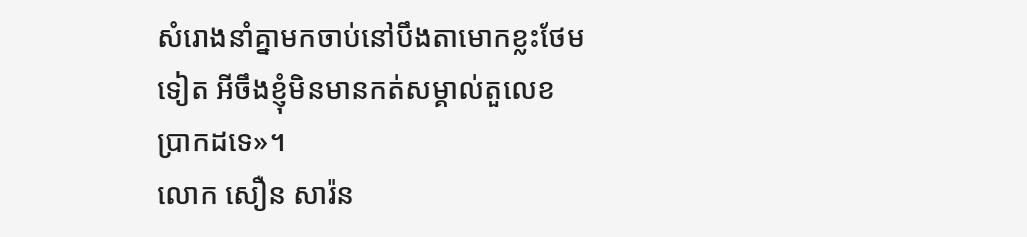សំរោងនាំគ្នាមកចាប់នៅបឹងតាមោកខ្លះថែមទៀត អីចឹងខ្ញុំមិនមានកត់សម្គាល់តួលេខប្រាកដទេ»។
លោក សឿន សារ៉ន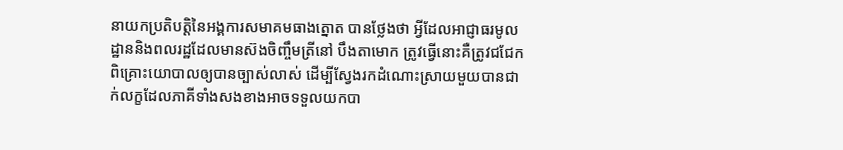នាយកប្រតិបត្តិនៃអង្គការសមាគមធាងត្នោត បានថ្លែងថា អ្វីដែលអាជ្ញាធរមូលដ្ឋាននិងពលរដ្ឋដែលមានស៊ងចិញ្ចឹមត្រីនៅ បឹងតាមោក ត្រូវធ្វើនោះគឺត្រូវជជែកពិគ្រោះយោបាលឲ្យបានច្បាស់លាស់ ដើម្បីស្វែងរកដំណោះស្រាយមួយបានជាក់លក្ខដែលភាគីទាំងសងខាងអាចទទួលយកបា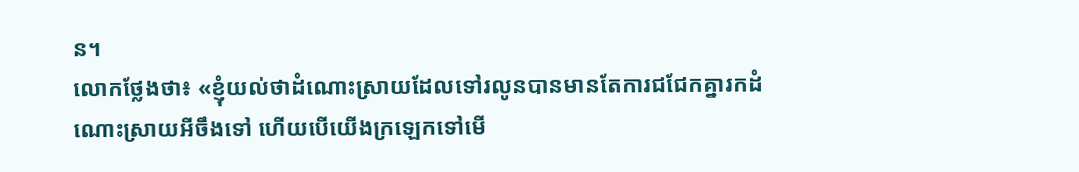ន។
លោកថ្លែងថា៖ «ខ្ញុំយល់ថាដំណោះស្រាយដែលទៅរលូនបានមានតែការជជែកគ្នារកដំណោះស្រាយអីចឹងទៅ ហើយបើយើងក្រឡេកទៅមើ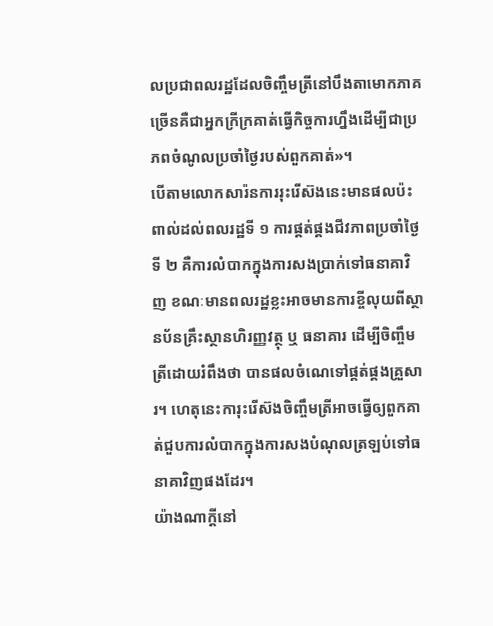លប្រជាពលរដ្ឋដែលចិញ្ចឹមត្រីនៅបឹងតាមោកភាគច្រើនគឺជាអ្នកក្រីក្រគាត់ធ្វើកិច្ចការហ្នឹងដើម្បីជាប្រភពចំណូលប្រចាំថ្ងៃរបស់ពួកគាត់»។
បើតាមលោកសារ៉នការរុះរើស៊ងនេះមានផលប៉ះពាល់ដល់ពលរដ្ឋទី ១ ការផ្គត់ផ្គងជីវភាពប្រចាំថ្ងៃទី ២ គឺការលំបាកក្នុងការសងប្រាក់ទៅធនាគាវិញ ខណៈមានពលរដ្ឋខ្លះអាចមានការខ្ចីលុយពីស្ថានប័នគ្រឹះស្ថានហិរញ្ញវត្ថុ ឬ ធនាគារ ដើម្បីចិញ្ចឹមត្រីដោយរំពឹងថា បានផលចំណេទៅផ្គត់ផ្គងគ្រួសារ។ ហេតុនេះការុះរើស៊ងចិញ្ចឹមត្រីអាចធ្វើឲ្យពួកគាត់ជួបការលំបាកក្នុងការសងបំណុលត្រឡប់ទៅធនាគាវិញផងដែរ។
យ៉ាងណាក្ដីនៅ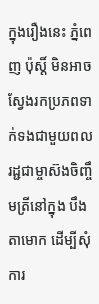ក្នុងរឿងនេះ ភ្នំពេញ ប៉ុស្តិ៍ មិនអាចស្វែងរកប្រភពទាក់ទងជាមួយពលរដ្ជជាម្ចាស៊ងចិញ្ចឹមត្រីនៅក្នុង បឹងតាមោក ដើម្បីសុំការ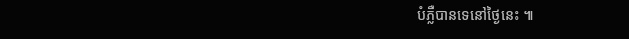បំភ្លឺបានទេនៅថ្ងៃនេះ ៕